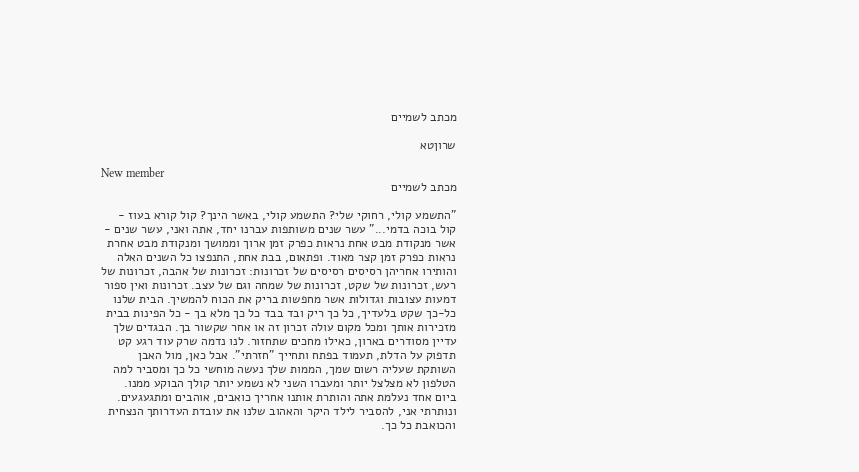מכתב לשמיים

שרוןטא

New member
מכתב לשמיים

"התשמע קולי, רחוקי שלי? התשמע קולי, באשר הינך? קול קורא בעוז - קול בוכה בדמי..." עשר שנים משותפות עברנו יחד, אתה ואני, עשר שנים - אשר מנקודת מבט אחת נראות כפרק זמן ארוך וממושך ומנקודת מבט אחרת נראות כפרק זמן קצר מאוד. ופתאום, בבת אחת, התנפצו כל השנים האלה והותירו אחריהן רסיסים רסיסים של זכרונות: זכרונות של אהבה, זכרונות של רעש, זכרונות של שקט, זכרונות של שמחה וגם של עצב. זכרונות ואין ספור דמעות עצובות וגדולות אשר מחפשות בריק את הכוח להמשיך. הבית שלנו כל-כך שקט בלעדיך, כל כך ריק ובד בבד כל כך מלא בך - כל הפינות בבית מזכירות אותך ומכל מקום עולה זכרון זה או אחר שקשור בך. הבגדים שלך עדיין מסודרים בארון, כאילו מחכים שתחזור. לנו נדמה שרק עוד רגע קט תדפוק על הדלת, תעמוד בפתח ותחייך "חזרתי". אבל כאן, מול האבן השותקת שעליה רשום שמך, הממות שלך נעשה מוחשי כל כך ומסביר למה הטלפון לא מצלצל יותר ומעברו השני לא נשמע יותר קולך הבוקע ממנו. ביום אחד נעלמת אתה והותרת אותנו אחריך כואבים, אוהבים ומתגעגעים. ונותרתי אני, להסביר לילד היקר והאהוב שלנו את עובדת העדרותך הנצחית והכואבת כל כך.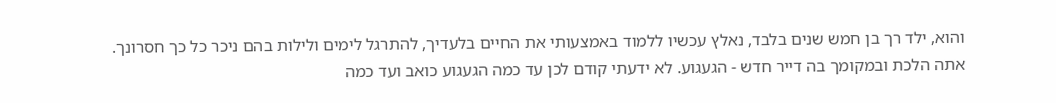והוא, ילד רך בן חמש שנים בלבד, נאלץ עכשיו ללמוד באמצעותי את החיים בלעדיך, להתרגל לימים ולילות בהם ניכר כל כך חסרונך. אתה הלכת ובמקומך בה דייר חדש - הגעגוע. לא ידעתי קודם לכן עד כמה הגעגוע כואב ועד כמה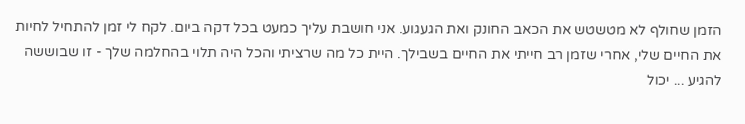הזמן שחולף לא מטשטש את הכאב החונק ואת הגעגוע. אני חושבת עליך כמעט בכל דקה ביום. לקח לי זמן להתחיל לחיות את החיים שלי, אחרי שזמן רב חייתי את החיים בשבילך. היית כל מה שרציתי והכל היה תלוי בהחלמה שלך - זו שבוששה להגיע ... יכול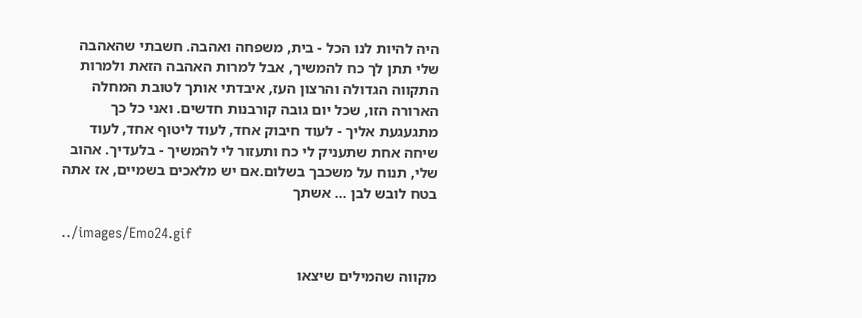היה להיות לנו הכל - בית, משפחה ואהבה. חשבתי שהאהבה שלי תתן לך כח להמשיך, אבל למרות האהבה הזאת ולמרות התקווה הגדולה והרצון העז, איבדתי אותך לטובת המחלה הארורה הזו, שכל יום גובה קורבנות חדשים. ואני כל כך מתגעגעת אליך - לעוד חיבוק אחד, לעוד ליטוף אחד, לעוד שיחה אחת שתעניק לי כח ותעזור לי להמשיך - בלעדיך. אהוב שלי, תנוח על משכבך בשלום.אם יש מלאכים בשמיים, אז אתה בטח לובש לבן ... אשתך

../images/Emo24.gif

מקווה שהמילים שיצאו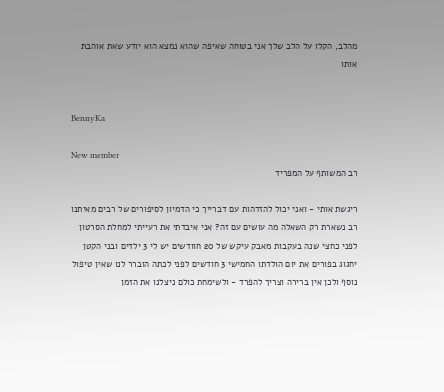מהלב, הקלו על הלב שלך אני בטוחה שאיפה שהוא נמצא הוא יודע שאת אוהבת אותו


BennyKa

New member
רב המשותף על המפריד

ריגשת אותי - ואני יכול להזדהות עם דברייך כי הדמיון לסיפורים של רבים מאיתנו רב נשארת רק השאלה מה עושים עם זה? אני איבדתי את רעייתי למחלת הסרטון לפני כחצי שנה בעקבות מאבק עיקש של 20 חוודשים יש לי 3 ילדים ובני הקטן יחגוג בפורים את יום הולדתו החמישי 3 חודשים לפני לכתה הוברר לנו שאין טיפול נוסף ולכן אין ברירה וצריך להפרד - ולשימחת כולם ניצלנו את הזמן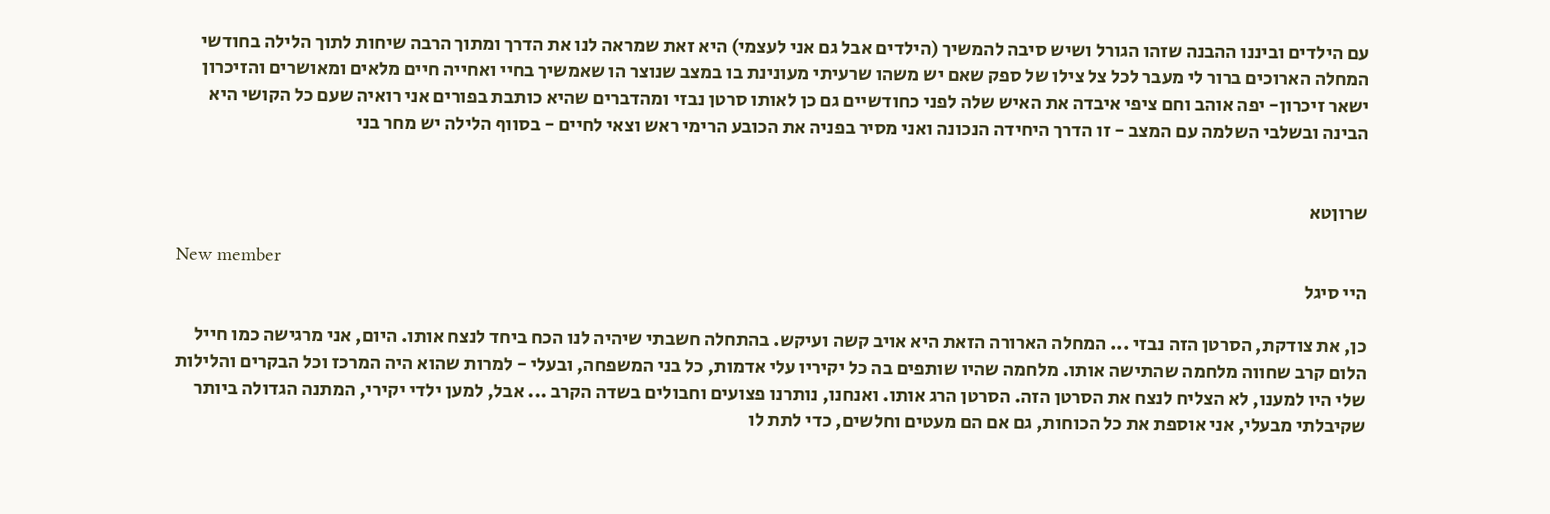עם הילדים וביננו ההבנה שזהו הגורל ושיש סיבה להמשיך (הילדים אבל גם אני לעצמי) היא זאת שמראה לנו את הדרך ומתוך הרבה שיחות לתוך הלילה בחודשי המחלה הארוכים ברור לי מעבר לכל צל צילו של ספק שאם יש משהו שרעיתי מעונינת בו במצב שנוצר הו שאמשיך בחיי ואחייה חיים מלאים ומאושרים והזיכרון ישאר זיכרון- יפה אוהב וחם ציפי איבדה את האיש שלה לפני כחודשיים גם כן לאותו סרטן נבזי ומהדברים שהיא כותבת בפורים אני רואיה שעם כל הקושי היא הבינה ובשלבי השלמה עם המצב - זו הדרך היחידה הנכונה ואני מסיר בפניה את הכובע הרימי ראש וצאי לחיים - בסווף הלילה יש מחר בני


שרוןטא

New member
היי סיגל

כן, את צודקת, הסרטן הזה נבזי ... המחלה הארורה הזאת היא אויב קשה ועיקש. בהתחלה חשבתי שיהיה לנו הכח ביחד לנצח אותו. היום, אני מרגישה כמו חייל הלום קרב שחווה מלחמה שהתישה אותו. מלחמה שהיו שותפים בה כל יקיריו עלי אדמות, כל בני המשפחה, ובעלי - למרות שהוא היה המרכז וכל הבקרים והלילות שלי היו למענו, לא הצליח לנצח את הסרטן הזה. הסרטן הרג אותו. ואנחנו, נותרנו פצועים וחבולים בשדה הקרב ... אבל, למען ילדי יקירי, המתנה הגדולה ביותר שקיבלתי מבעלי, אני אוספת את כל הכוחות, גם אם הם מעטים וחלשים, כדי לתת לו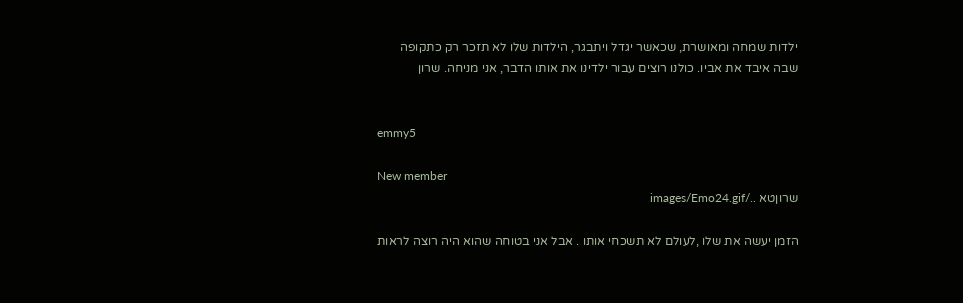ילדות שמחה ומאושרת, שכאשר יגדל ויתבגר, הילדות שלו לא תזכר רק כתקופה שבה איבד את אביו. כולנו רוצים עבור ילדינו את אותו הדבר, אני מניחה. שרון


emmy5

New member
שרוןטא ../images/Emo24.gif

הזמן יעשה את שלו ,לעולם לא תשכחי אותו . אבל אני בטוחה שהוא היה רוצה לראות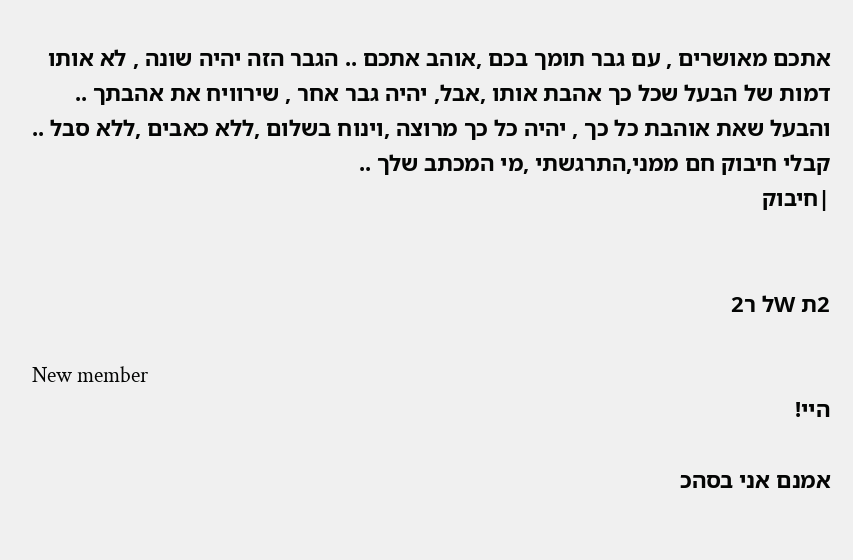אתכם מאושרים , עם גבר תומך בכם ,אוהב אתכם .. הגבר הזה יהיה שונה , לא אותו דמות של הבעל שכל כך אהבת אותו ,אבל, יהיה גבר אחר , שירוויח את אהבתך .. והבעל שאת אוהבת כל כך , יהיה כל כך מרוצה ,וינוח בשלום ,ללא כאבים ,ללא סבל .. קבלי חיבוק חם ממני,התרגשתי ,מי המכתב שלך ..
|חיבוק


2ת Wל ר2

New member
היי!

אמנם אני בסהכ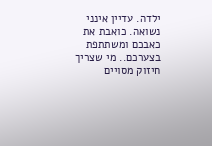ילדה. עדיין אינני נשואה. כואבת את כאבכם ומשתתפת בצערכם.. מי שצריך חיזוק מסויים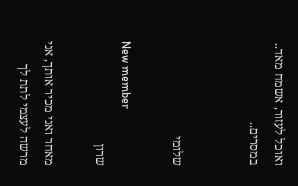ואוכל לעזור, אשמח מאד.. במסרים..


שלומי

New member
שרון

מאחר ואני מכיר אותך, אני מרשה לעצמי לתת לך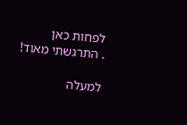לפחות כאן
. התרגשתי מאוד!

למעלה